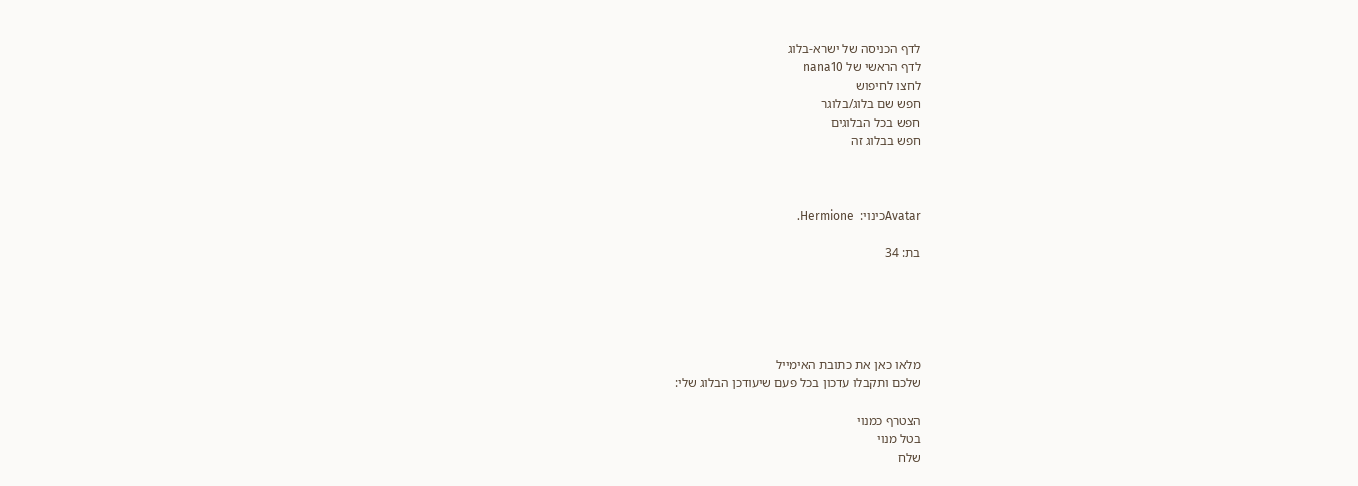לדף הכניסה של ישרא-בלוג
לדף הראשי של nana10
לחצו לחיפוש
חפש שם בלוג/בלוגר
חפש בכל הבלוגים
חפש בבלוג זה



Avatarכינוי:  Hermione.

בת: 34





מלאו כאן את כתובת האימייל
שלכם ותקבלו עדכון בכל פעם שיעודכן הבלוג שלי:

הצטרף כמנוי
בטל מנוי
שלח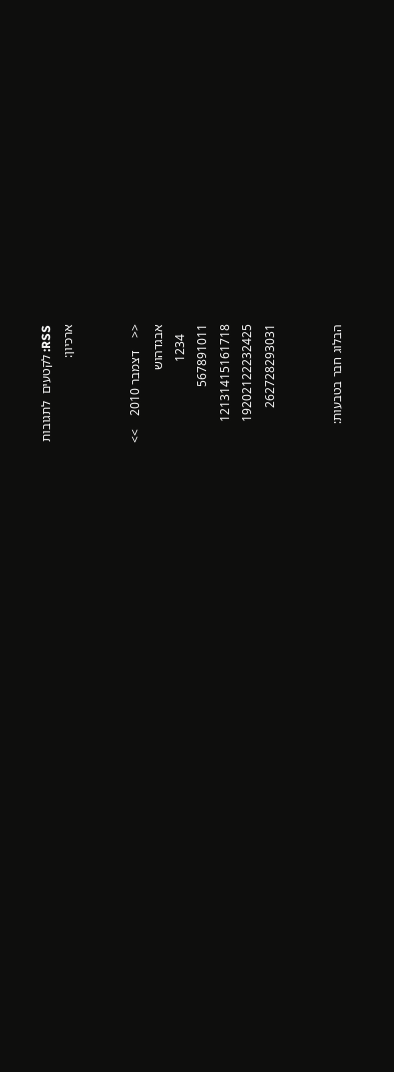RSS: לקטעים  לתגובות
ארכיון:


<<    דצמבר 2010    >>
אבגדהוש
   1234
567891011
12131415161718
19202122232425
262728293031


הבלוג חבר בטבעות: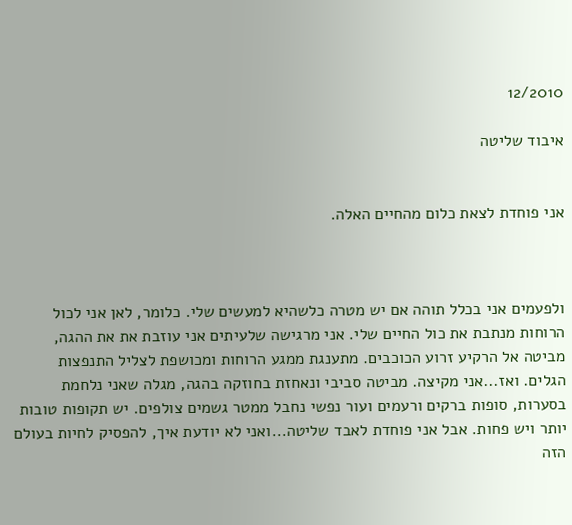12/2010

איבוד שליטה


אני פוחדת לצאת כלום מהחיים האלה.



ולפעמים אני בכלל תוהה אם יש מטרה כלשהיא למעשים שלי. כלומר, לאן אני לכול הרוחות מנתבת את כול החיים שלי. אני מרגישה שלעיתים אני עוזבת את את ההגה, מביטה אל הרקיע זרוע הכוכבים. מתענגת ממגע הרוחות ומכושפת לצליל התנפצות הגלים. ואז...אני מקיצה. מביטה סביבי ונאחזת בחוזקה בהגה, מגלה שאני נלחמת בסערות, סופות ברקים ורעמים ועור נפשי נחבל ממטר גשמים צולפים. יש תקופות טובות יותר ויש פחות. אבל אני פוחדת לאבד שליטה...ואני לא יודעת איך, להפסיק לחיות בעולם הזה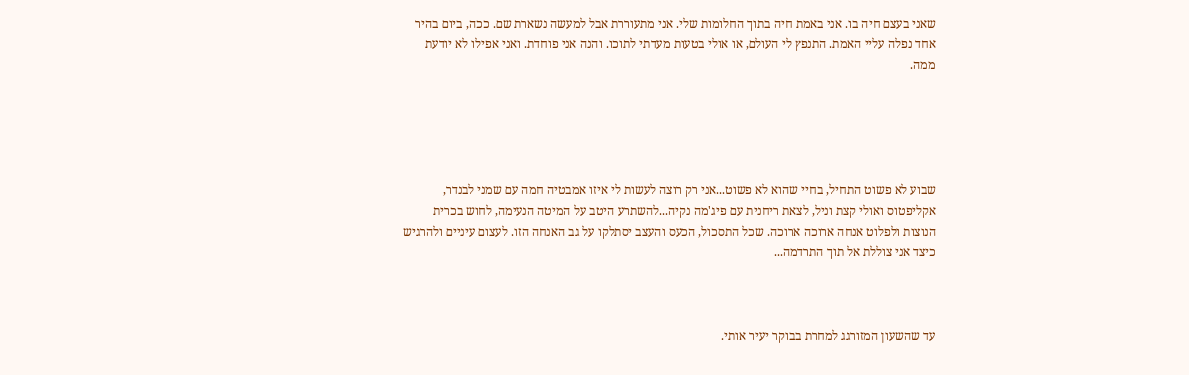שאני בעצם חיה בו. אני באמת חיה בתוך החלומות שלי. אני מתעוררת אבל למעשה נשארת שם. ככה, ביום בהיר אחד נפלה עליי האמת. התנפץ לי העולם, או אולי בטעות מעדתי לתוכו. והנה אני פוחדת. ואני אפילו לא יודעת ממה.





שבוע לא פשוט התחיל, בחיי שהוא לא פשוט...אני רק רוצה לעשות לי איזו אמבטיה חמה עם שמני לבנדר, אקליפטוס ואולי קצת וניל, לצאת ריחנית עם פיג'מה נקיה...להשתרע היטב על המיטה הנעימה, לחוש בכרית הנוצות ולפלוט אנחה ארוכה ארוכה. שכל התסכול, הכעס והעצב יסתלקו על גב האנחה הזו. לעצום עיניים ולהרגיש כיצד אני צוללת אל תוך התרדמה...



עד שהשעון המזורגג למחרת בבוקר יעיר אותי.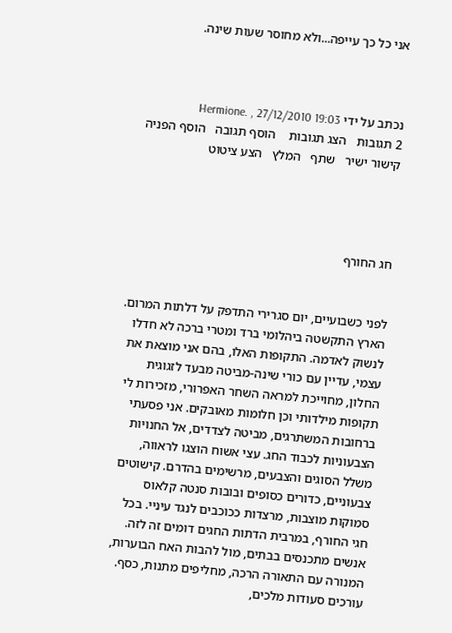אני כל כך עייפה...ולא מחוסר שעות שינה.



נכתב על ידי Hermione. , 27/12/2010 19:03
2 תגובות   הצג תגובות    הוסף תגובה   הוסף הפניה   קישור ישיר   שתף   המלץ   הצע ציטוט




חג החורף


לפני כשבועיים, יום סגרירי התדפק על דלתות המרום. הארץ התקשטה ביהלומי ברד ומטרי ברכה לא חדלו לנשוק לאדמה. התקופות האלו, בהם אני מוצאת את עצמי, עדיין עם כורי שינה-מביטה מבעד לזגוגית החלון, מחוייכת למראה השחר האפרורי, מזכירות לי תקופות מילדותי וכן חלומות מאובקים. אני פסעתי ברחובות המשתרגים, מביטה לצדדים, אל החנויות הצבעוניות לכבוד החג. עצי אשוח הוצגו לראווה, משלל הסוגים והצבעים, מרשימים בהדרם. קישוטים צבעוניים, כדורים כסופים ובובות סנטה קלאוס סמוקות מוצבות, מרצדות ככוכבים לנגד עיניי. בכל חגי החורף, במרבית הדתות החגים דומים זה לזה. אנשים מתכנסים בבתים, מול להבות האח הבוערות, המנורה עם התאורה הרכה, מחליפים מתנות, כסף. עורכים סעודות מלכים,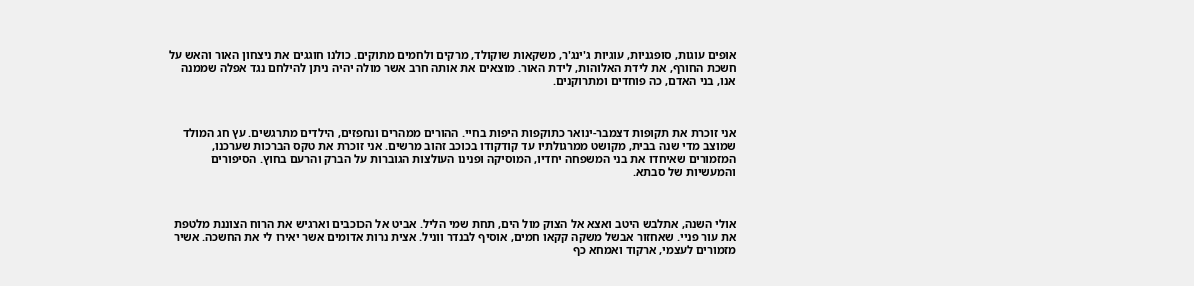אופים עוגות, סופגניות, עוגיות ג'ינג'ר, משקאות שוקולד, מרקים ולחמים מתוקים. כולנו חוגגים את ניצחון האור והאש על חשכת החורף, את לידת האלוהות, לידת האור. מוצאים את אותה חרב אשר מולה יהיה ניתן להילחם נגד אפלה שממנה אנו, בני האדם, כה פוחדים ומתרוקנים.



אני זוכרת את תקופות דצמבר-ינואר כתוקפות היפות בחיי. ההורים ממהרים ונחפזים, הילדים מתרגשים. עץ חג המולד שמוצב מדי שנה בבית, מקושט ממרגולתיו עד קודקודו בכוכב זהוב מרשים. אני זוכרת את טקס הברכות שערכנו, המזמורים שאיחדו את בני המשפחה יחדיו, המוסיקה ופנינו העולצות הגוברות על הברק והרעם בחוץ. הסיפורים והמעשיות של סבתא.



אולי השנה, אתלבש היטב ואצא אל הצוק מול הים, תחת שמי הליל. אביט אל הכוכבים וארגיש את הרוח הצוננת מלטפת את עור פניי. שאחזור אבשל משקה קקאו חמים, אוסיף לבנדר ווניל. אצית נרות אדומים אשר יאירו לי את החשכה. אשיר מזמורים לעצמי, ארקוד ואמחא כף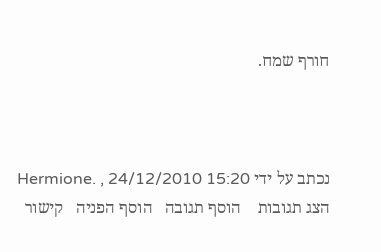חורף שמח.



נכתב על ידי Hermione. , 24/12/2010 15:20
הצג תגובות    הוסף תגובה   הוסף הפניה   קישור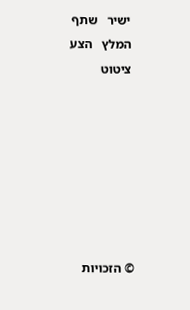ישיר   שתף   המלץ   הצע ציטוט







© הזכויות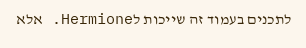לתכנים בעמוד זה שייכות לHermione. אלא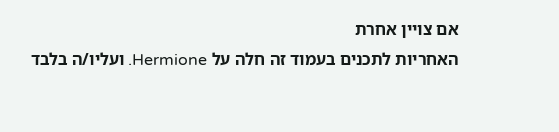אם צויין אחרת
האחריות לתכנים בעמוד זה חלה על Hermione. ועליו/ה בלבד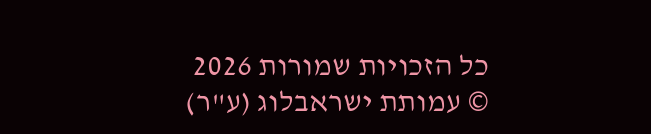כל הזכויות שמורות 2026 © עמותת ישראבלוג (ע"ר)